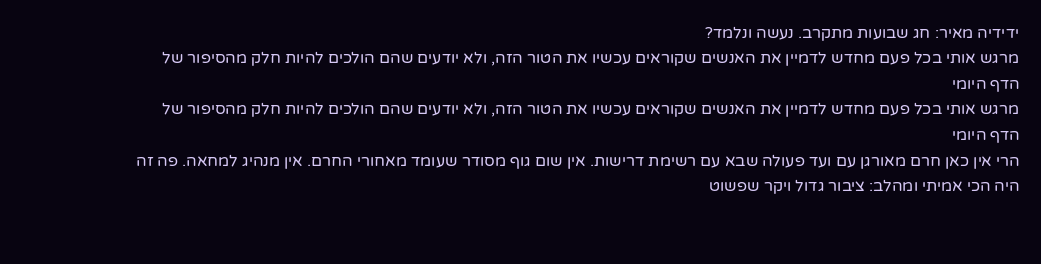ידידיה מאיר: חג שבועות מתקרב. נעשה ונלמד?
מרגש אותי בכל פעם מחדש לדמיין את האנשים שקוראים עכשיו את הטור הזה, ולא יודעים שהם הולכים להיות חלק מהסיפור של הדף היומי
מרגש אותי בכל פעם מחדש לדמיין את האנשים שקוראים עכשיו את הטור הזה, ולא יודעים שהם הולכים להיות חלק מהסיפור של הדף היומי
הרי אין כאן חרם מאורגן עם ועד פעולה שבא עם רשימת דרישות. אין שום גוף מסודר שעומד מאחורי החרם. אין מנהיג למחאה. פה זה היה הכי אמיתי ומהלב: ציבור גדול ויקר שפשוט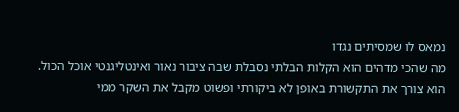נמאס לו שמסיתים נגדו
מה שהכי מדהים הוא הקלות הבלתי נסבלת שבה ציבור נאור ואינטליגנטי אוכל הכול. הוא צורך את התקשורת באופן לא ביקורתי ופשוט מקבל את השקר ממי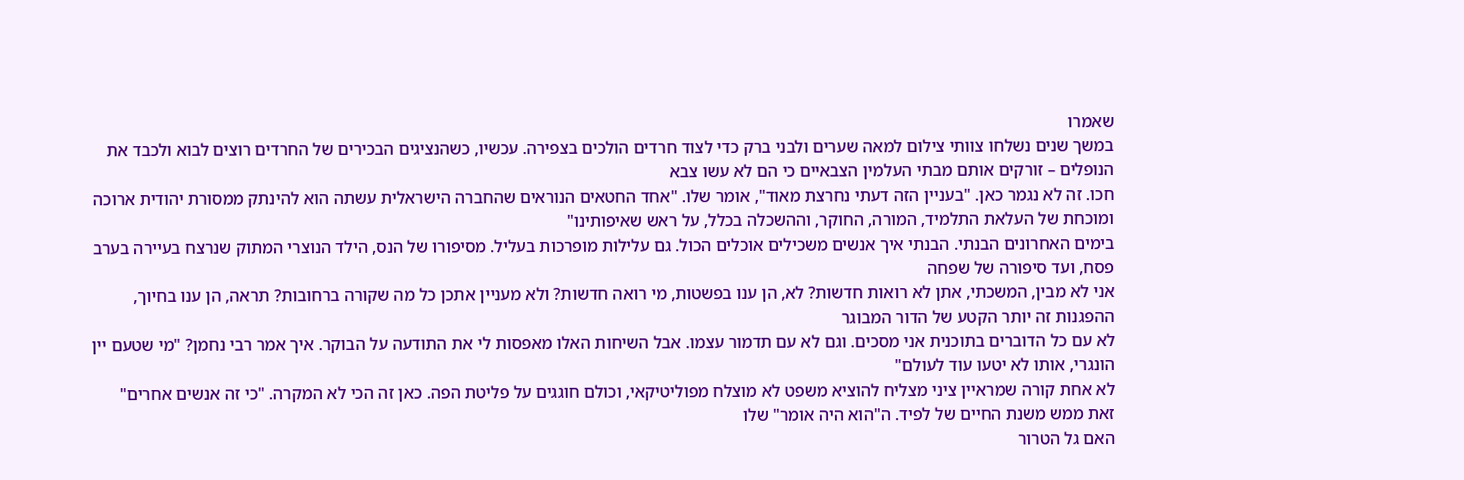שאמרו
במשך שנים נשלחו צוותי צילום למאה שערים ולבני ברק כדי לצוד חרדים הולכים בצפירה. עכשיו, כשהנציגים הבכירים של החרדים רוצים לבוא ולכבד את הנופלים – זורקים אותם מבתי העלמין הצבאיים כי הם לא עשו צבא
חכו. זה לא נגמר כאן. "בעניין הזה דעתי נחרצת מאוד", אומר שלו. "אחד החטאים הנוראים שהחברה הישראלית עשתה הוא להינתק ממסורת יהודית ארוכה ומוכחת של העלאת התלמיד, המורה, החוקר, וההשכלה בכלל, על ראש שאיפותינו"
בימים האחרונים הבנתי. הבנתי איך אנשים משכילים אוכלים הכול. גם עלילות מופרכות בעליל. מסיפורו של הנס, הילד הנוצרי המתוק שנרצח בעיירה בערב פסח, ועד סיפורה של שפחה
אני לא מבין, המשכתי, אתן לא רואות חדשות? לא, הן ענו בפשטות, מי רואה חדשות? ולא מעניין אתכן כל מה שקורה ברחובות? תראה, הן ענו בחיוך, ההפגנות זה יותר הקטע של הדור המבוגר
לא עם כל הדוברים בתוכנית אני מסכים. וגם לא עם תדמור עצמו. אבל השיחות האלו מאפסות לי את התודעה על הבוקר. איך אמר רבי נחמן? "מי שטעם יין הונגרי, אותו לא יטעו עוד לעולם"
לא אחת קורה שמראיין ציני מצליח להוציא משפט לא מוצלח מפוליטיקאי, וכולם חוגגים על פליטת הפה. כאן זה הכי לא המקרה. "כי זה אנשים אחרים" זאת ממש משנת החיים של לפיד. ה"הוא היה אומר" שלו
האם גל הטרור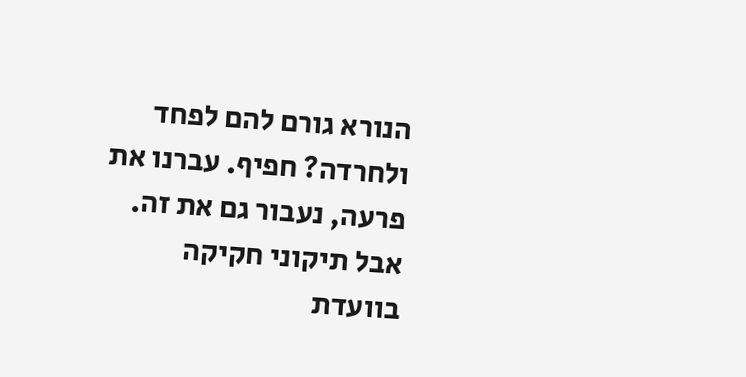הנורא גורם להם לפחד ולחרדה? חפיף. עברנו את פרעה, נעבור גם את זה. אבל תיקוני חקיקה בוועדת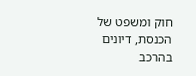חוק ומשפט של הכנסת, דיונים בהרכב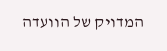המדויק של הוועדה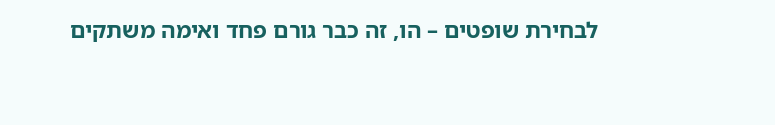לבחירת שופטים – הו, זה כבר גורם פחד ואימה משתקים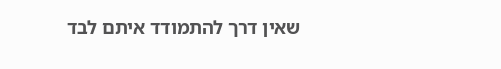שאין דרך להתמודד איתם לבד